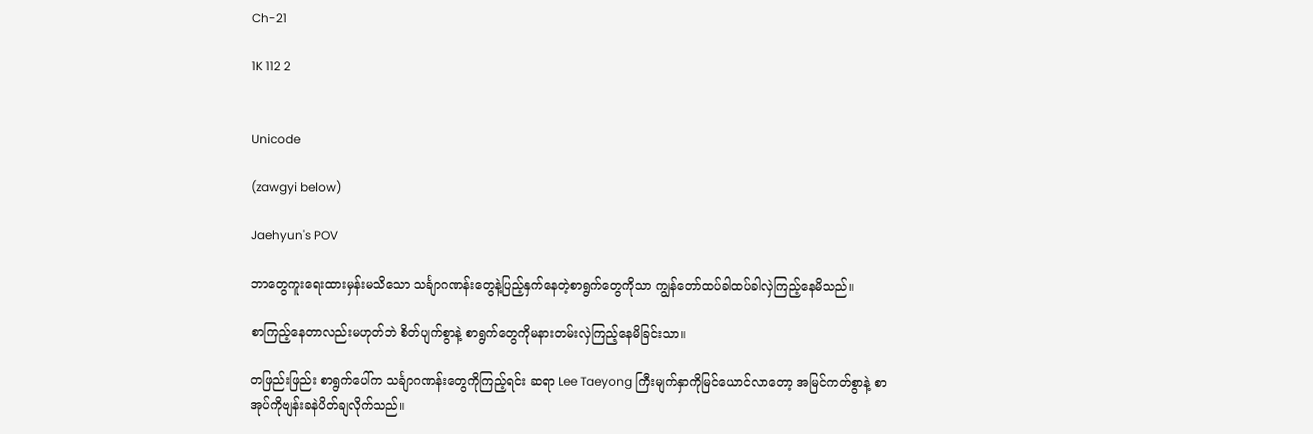Ch-21

1K 112 2


Unicode

(zawgyi below)

Jaehyun's POV

ဘာတွေကူးရေးထားမှန်းမသိသော သင်္ချာဂဏန်းတွေနဲ့ပြည့်နှက်နေတဲ့စာရွက်တွေကိုသာ ကျွန်တော်ထပ်ခါထပ်ခါလှဲကြည့်နေမိသည်။

စာကြည့်နေတာလည်းမဟုတ်ဘဲ စိတ်ပျက်စွာနဲ့ စာရွက်တွေကိုမနားတမ်းလှဲကြည့်နေမိခြင်းသာ။

တဖြည်းဖြည်း စာရွက်ပေါ်က သင်္ချာဂဏန်းတွေကိုကြည့်ရင်း ဆရာ Lee Taeyong ကြီးမျက်နှာကိုမြင်ယောင်လာတော့ အမြင်ကတ်စွာနဲ့ စာအုပ်ကိုဗျန်းခနဲပိတ်ချလိုက်သည်။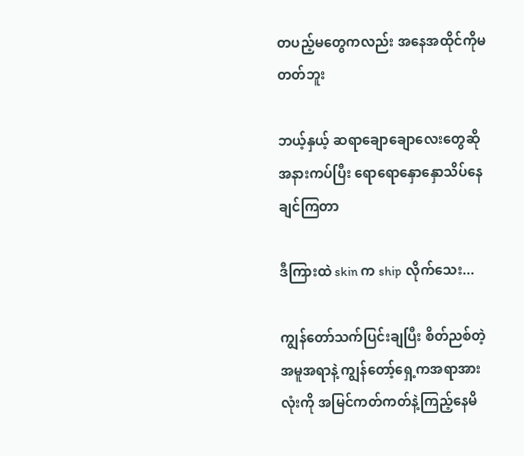တပည့်မတွေကလည်း အနေအထိုင်ကိုမတတ်ဘူး

ဘယ့်နှယ့် ဆရာချောချောလေးတွေဆို အနားကပ်ပြီး ရောရောနှောနှောသိပ်နေချင်ကြတာ

ဒီကြားထဲ skin က ship လိုက်သေး...

ကျွန်တော်သက်ပြင်းချပြီး စိတ်ညစ်တဲ့အမူအရာနဲ့ ကျွန်တော့်ရှေ့ကအရာအားလုံးကို အမြင်ကတ်ကတ်နဲ့ကြည့်နေမိ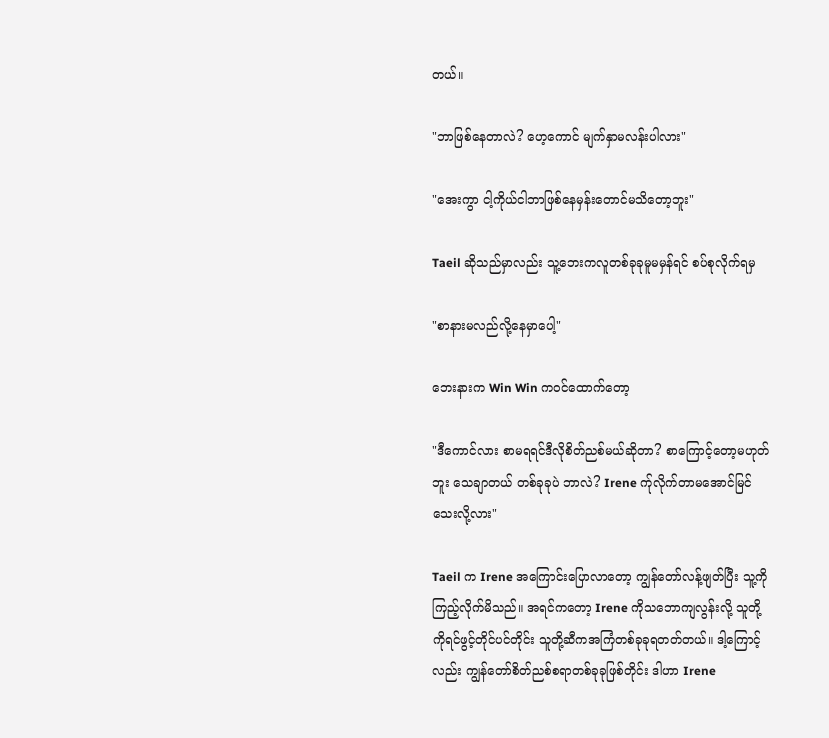တယ်။

"ဘာဖြစ်နေတာလဲ? ဟေ့ကောင် မျက်နှာမလန်းပါလား"

"အေးကွာ ငါ့ကိုယ်ငါဘာဖြစ်နေမှန်းတောင်မသိတော့ဘူး"

Taeil ဆိုသည်မှာလည်း သူ့ဘေးကလူတစ်ခုခုမူမမှန်ရင် စပ်စုလိုက်ရမှ

"စာနားမလည်လို့နေမှာပေါ့"

ဘေးနားက Win Win ကဝင်ထောက်တော့

"ဒီကောင်လား စာမရရင်ဒီလိုစိတ်ညစ်မယ်ဆိုတာ? စာကြောင့်တော့မဟုတ်ဘူး သေချာတယ် တစ်ခုခုပဲ ဘာလဲ? Irene က်ုလိုက်တာမအောင်မြင်သေးလို့လား"

Taeil က Irene အကြောင်းပြောလာတော့ ကျွန်တော်လန့်ဖျတ်ပြီး သူ့ကိုကြည့်လိုက်မိသည်။ အရင်ကတော့ Irene ကိုသဘောကျလွန်းလို့ သူတို့ကိုရင်ဖွင့်တိုင်ပင်တိုင်း သူတို့ဆီကအကြံတစ်ခုခုရတတ်တယ်။ ဒါ့ကြောင့်လည်း ကျွန်တော်စိတ်ညစ်စရာတစ်ခုခုဖြစ်တိုင်း ဒါဟာ Irene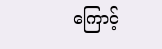ကြောင့်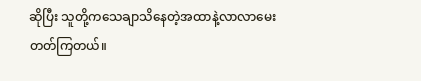ဆိုပြီး သူတို့ကသေချာသိနေတဲ့အထာနဲ့လာလာမေးတတ်ကြတယ်။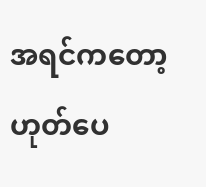အရင်ကတော့ ဟုတ်ပေ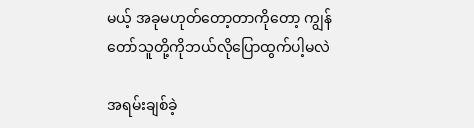မယ့် အခုမဟုတ်တော့တာကိုတော့ ကျွန်တော်သူတို့ကိုဘယ်လိုပြောထွက်ပါ့မလဲ

အရမ်းချစ်ခဲ့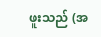ဖူးသည် (အ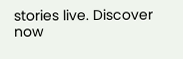stories live. Discover now